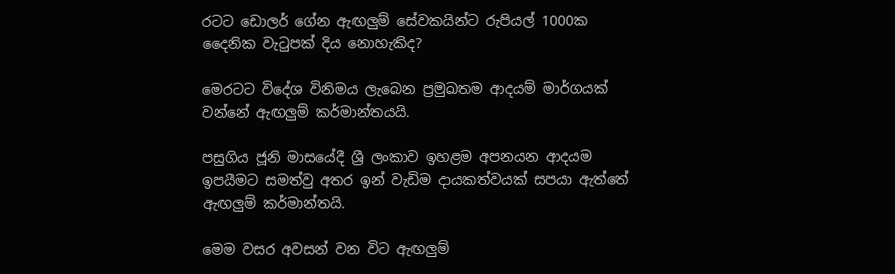රටට ඩොලර් ගේන ඇඟලුම් සේවකයින්ට රුපියල් 1000ක දෛනික වැටුපක් දිය නොහැකිද?

මෙරටට විදේශ විනිමය ලැබෙන ප්‍රමුඛතම ආදයම් මාර්ගයක් වන්නේ ඇඟලුම් කර්මාන්තයයි.

පසුගිය ජූනි මාසයේදී ශ්‍රී ලංකාව ඉහළම අපනයන ආදයම ඉපයීමට සමත්වු අතර ඉන් වැඩිම දායකත්වයක් සපයා ඇත්තේ ඇඟලුම් කර්මාන්තයි.

මෙම වසර අවසන් වන විට ඇඟලුම්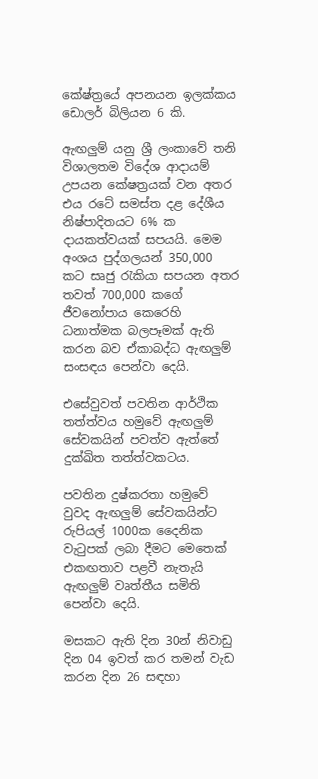කේෂ්ත්‍රයේ අපනයන ඉලක්කය ඩොලර් බිලියන 6 කි.

ඇඟලුම් යනු ශ්‍රී ලංකාවේ තනි විශාලතම විදේශ ආදායම් උපයන කේෂත්‍රයක් වන අතර එය රටේ සමස්ත දළ දේශීය නිෂ්පාදිතයට 6% ක දායකත්වයක් සපයයි. මෙම අංශය පුද්ගලයන් 350,000 කට සෘජු රැකියා සපයන අතර තවත් 700,000 කගේ ජීවනෝපාය කෙරෙහි ධනාත්මක බලපෑමක් ඇති කරන බව ඒකාබද්ධ ඇඟලුම් සංසඳය පෙන්වා දෙයි.

එසේවුවත් පවතින ආර්ථික තත්ත්වය හමුවේ ඇඟලුම් සේවකයින් පවත්ව ඇත්තේ දුක්ඛිත තත්ත්වකටය.

පවතින දුෂ්කරතා හමුවේ වුවද ඇඟලුම් සේවකයින්ට රුපියල් 1000ක දෛනික වැටුපක් ලබා දීමට මෙතෙක් එකඟතාව පළවී නැතැයි ඇඟලුම් වෘත්තීය සමිති පෙන්වා දෙයි.

මසකට ඇති දින 30න් නිවාඩු දින 04 ඉවත් කර තමන් වැඩ කරන දින 26 සඳහා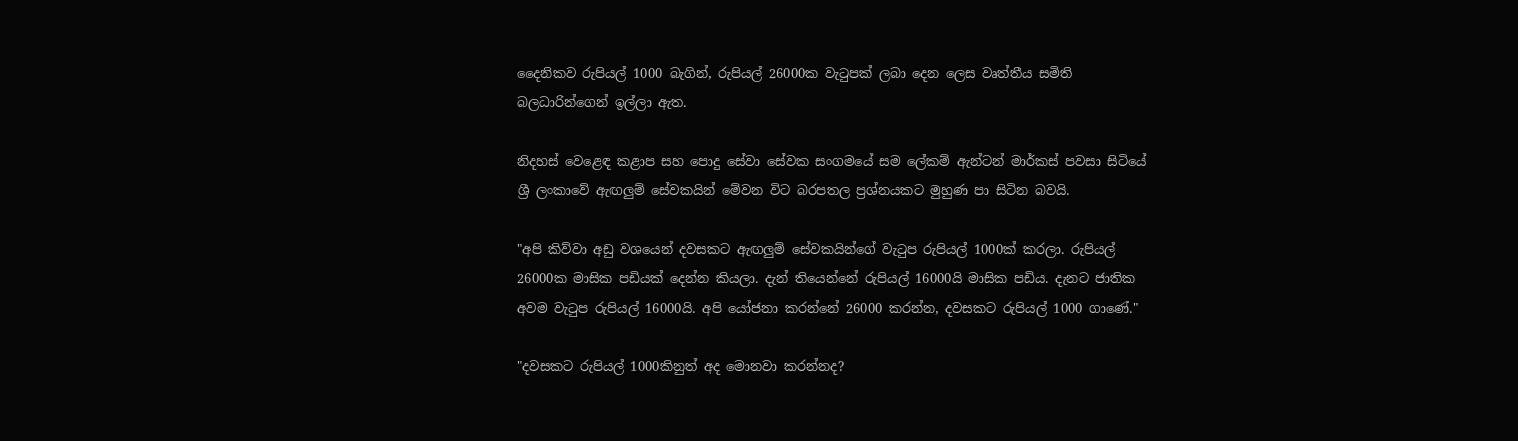දෛනිකව රුපියල් 1000 බැගින්, රුපියල් 26000ක වැටුපක් ලබා දෙන ලෙස වෘත්තීය සමිති බලධාරින්ගෙන් ඉල්ලා ඇත.

නිදහස් වෙළෙඳ කළාප සහ පොදු සේවා සේවක සංගමයේ සම ලේකම් ඇන්ටන් මාර්කස් පවසා සිටියේ ශ්‍රී ලංකාවේ ඇඟලුම් සේවකයින් මේවන විට බරපතල ප්‍රශ්නයකට මුහුණ පා සිටින බවයි.

"අපි කිව්වා අඩු වශයෙන් දවසකට ඇඟලුම් සේවකයින්ගේ වැටුප රුපියල් 1000ක් කරලා. රුපියල් 26000ක මාසික පඩියක් දෙන්න කියලා. දැන් තියෙන්නේ රුපියල් 16000යි මාසික පඩිය. දැනට ජාතික අවම වැටුප රුපියල් 16000යි. අපි යෝජනා කරන්නේ 26000 කරන්න, දවසකට රුපියල් 1000 ගාණේ."

"දවසකට රුපියල් 1000කිනුත් අද මොනවා කරන්නද?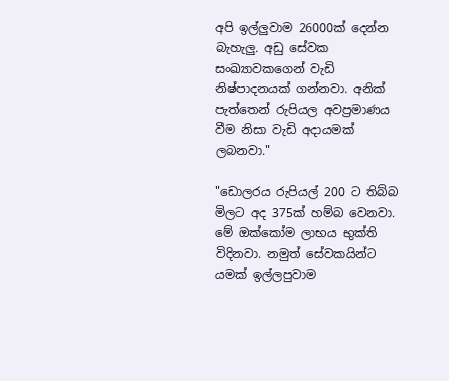අපි ඉල්ලුවාම 26000ක් දෙන්න බැහැලු. අඩු සේවක සංඛ්‍යාවකගෙන් වැඩි නිෂ්පාදනයක් ගන්නවා. අනික් පැත්තෙන් රුපියල අවප්‍රමාණය වීම නිසා වැඩි අදායමක් ලබනවා."

"ඩොලරය රුපියල් 200 ට තිබ්බ මිලට අද 375ක් හම්බ වෙනවා. මේ ඔක්කෝම ලාභය භුක්ති විදිනවා. නමුත් සේවකයින්ට යමක් ඉල්ලපුවාම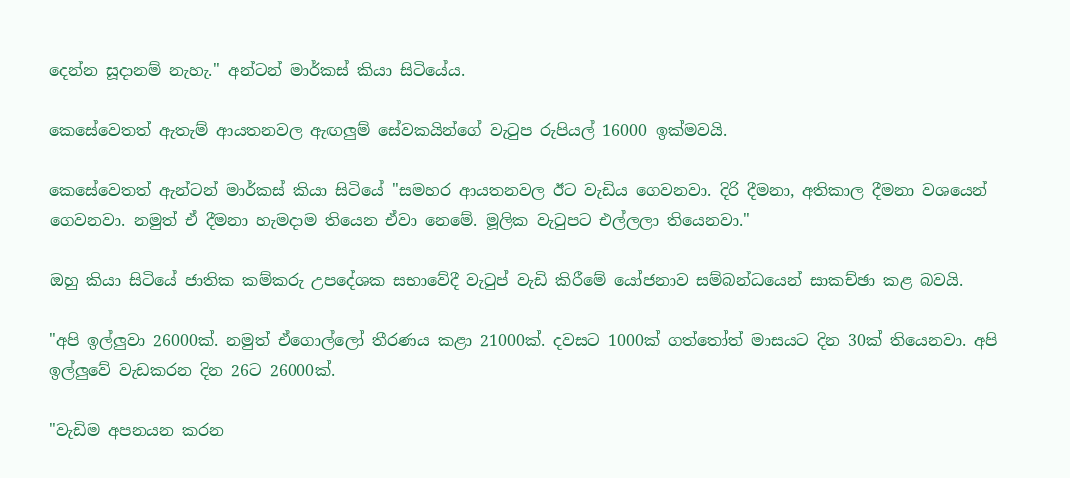දෙන්න සූදානම් නැහැ." අන්ටන් මාර්කස් කියා සිටියේය.

කෙසේවෙතත් ඇතැම් ආයතනවල ඇඟලුම් සේවකයින්ගේ වැටුප රුපියල් 16000 ඉක්මවයි.

කෙසේවෙතත් ඇන්ටන් මාර්කස් කියා සිටියේ "සමහර ආයතනවල ඊට වැඩිය ගෙවනවා. දිරි දීමනා, අතිකාල දීමනා වශයෙන් ගෙවනවා. නමුත් ඒ දීමනා හැමදාම තියෙන ඒවා නෙමේ. මූලික වැටුපට එල්ලලා තියෙනවා."

ඔහු කියා සිටියේ ජාතික කම්කරු උපදේශක සභාවේදී වැටුප් වැඩි කිරීමේ යෝජනාව සම්බන්ධයෙන් සාකච්ඡා කළ බවයි.

"අපි ඉල්ලුවා 26000ක්. නමුත් ඒගොල්ලෝ තීරණය කළා 21000ක්. දවසට 1000ක් ගත්තෝත් මාසයට දින 30ක් තියෙනවා. අපි ඉල්ලුවේ වැඩකරන දින 26ට 26000ක්.

"වැඩිම අපනයන කරන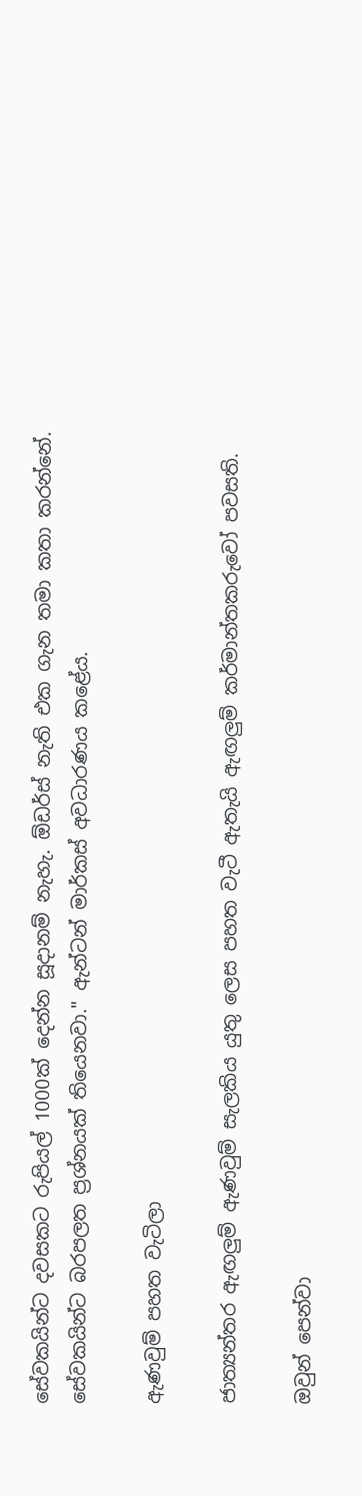සේවකයින්ට දවසකට රුපියල් 1000ක් දෙන්න සූදානම් නැහැ. ඕඩර්ස් නැති එක ගැන තමා කතා කරන්නේ. සේවකයින්ට බරපලත ප්‍රශ්නයක් තියෙනවා." ඇන්ටන් මාර්කස් අවධාරණය කළේය.

ඇණවුම් පහත වැටිලා

ජාත්‍යන්තර ඇඟලුම් ඇණවුම් සැලකිය යුතු ලෙස පහත වැටී ඇතැයි ඇඟලුම් කර්මාන්තකරුවෝ පවසති.

ඔවුන් පෙන්වා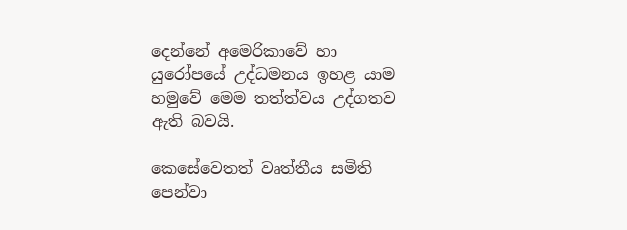දෙන්නේ අමෙරිකාවේ හා යුරෝපයේ උද්ධමනය ඉහළ යාම හමුවේ මෙම තත්ත්වය උද්ගතව ඇති බවයි.

කෙසේවෙතත් වෘත්තීය සමිති පෙන්වා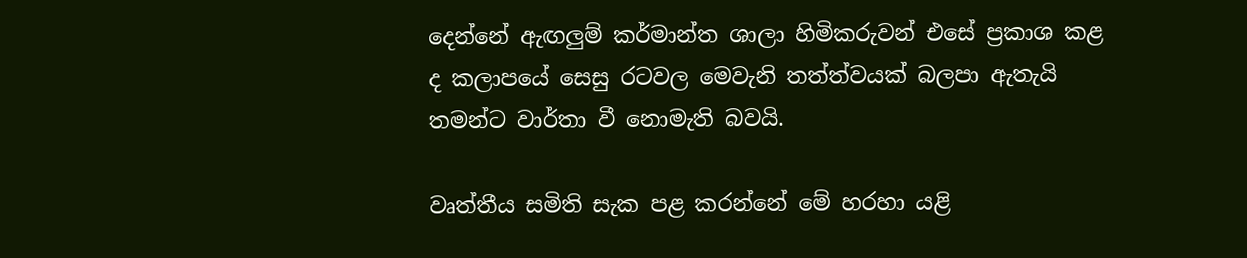දෙන්නේ ඇඟලුම් කර්මාන්ත ශාලා හිමිකරුවන් එසේ ප්‍රකාශ කළ ද කලාපයේ සෙසු රටවල මෙවැනි තත්ත්වයක් බලපා ඇතැයි තමන්ට වාර්තා වී නොමැති බවයි.

වෘත්තීය සමිති සැක පළ කරන්නේ මේ හරහා යළි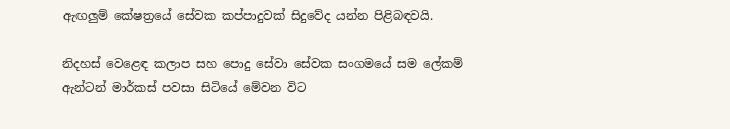ඇඟලුම් කේෂත්‍රයේ සේවක කප්පාදුවක් සිදුවේද යන්න පිළිබඳවයි.

නිදහස් වෙළෙඳ කලාප සහ පොදු සේවා සේවක සංගමයේ සම ලේකම් ඇන්ටන් මාර්කස් පවසා සිටියේ මේවන විට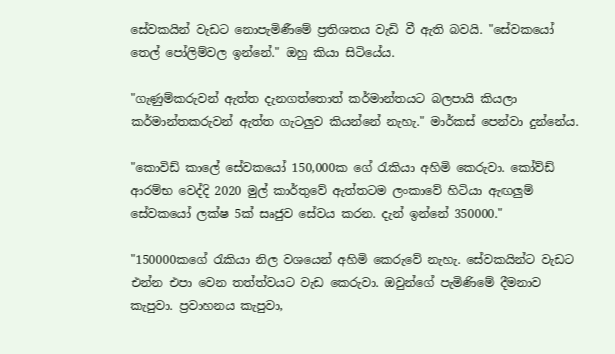සේවකයින් වැඩට නොපැමිණීමේ ප්‍රතිශතය වැඩි වී ඇති බවයි. "සේවකයෝ තෙල් පෝලිම්වල ඉන්නේ." ඔහු කියා සිටියේය.

"ගැණුම්කරුවන් ඇත්ත දැනගත්තොත් කර්මාන්තයට බලපායි කියලා කර්මාන්තකරුවන් ඇත්ත ගැටලුව කියන්නේ නැහැ." මාර්කස් පෙන්වා දුන්නේය.

"කොවිඩ් කාලේ සේවකයෝ 150,000ක ගේ රැකියා අහිමි කෙරුවා. කෝව්ඩ් ආරම්භ වෙද්දි 2020 මුල් කාර්තුවේ ඇත්තටම ලංකාවේ හිටියා ඇඟලුම් සේවකයෝ ලක්ෂ 5ක් සෘජුව සේවය කරන. දැන් ඉන්නේ 350000."

"150000කගේ රැකියා නිල වශයෙන් අහිමි කෙරුවේ නැහැ. සේවකයින්ට වැඩට එන්න එපා වෙන තත්ත්වයට වැඩ කෙරුවා. ඔවුන්ගේ පැමිණිමේ දීමනාව කැපුවා. ප්‍රවාහනය කැපුවා,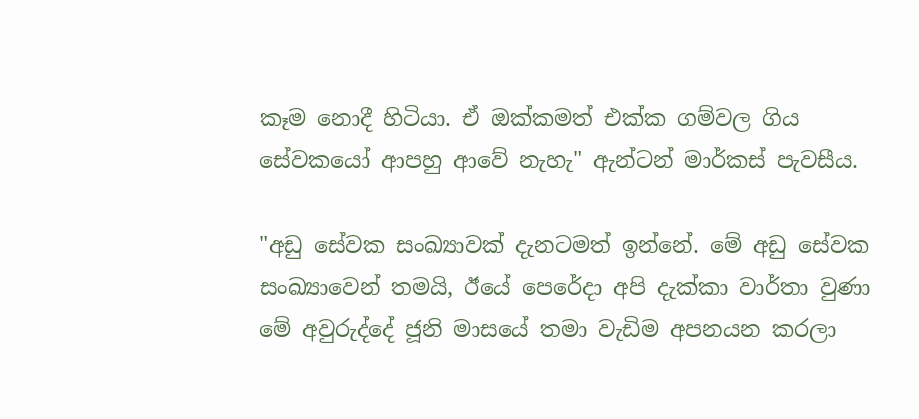කෑම නොදී හිටියා. ඒ ඔක්කමත් එක්ක ගම්වල ගිය සේවකයෝ ආපහු ආවේ නැහැ" ඇන්ටන් මාර්කස් පැවසීය.

"අඩු සේවක සංඛ්‍යාවක් දැනටමත් ඉන්නේ. මේ අඩු සේවක සංඛ්‍යාවෙන් තමයි, ඊයේ පෙරේදා අපි දැක්කා වාර්තා වුණා මේ අවුරුද්දේ ජූනි මාසයේ තමා වැඩිම අපනයන කරලා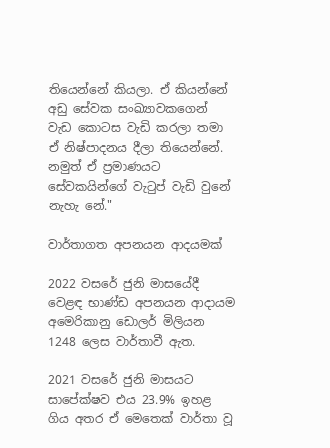තියෙන්නේ කියලා. ඒ කියන්නේ අඩු සේවක සංඛ්‍යාවකගෙන් වැඩ කොටස වැඩි කරලා තමා ඒ නිෂ්පාදනය දීලා තියෙන්නේ. නමුත් ඒ ප්‍රමාණයට සේවකයින්ගේ වැටුප් වැඩි වුනේ නැහැ නේ."

වාර්තාගත අපනයන ආදයමක්

2022 වසරේ ජුනි මාසයේදී වෙළඳ භාණ්ඩ අපනයන ආදායම අමෙරිකානු ඩොලර් මිලියන 1248 ලෙස වාර්තාවී ඇත.

2021 වසරේ ජුනි මාසයට සාපේක්ෂව එය 23.9% ඉහළ ගිය අතර ඒ මෙතෙක් වාර්තා වූ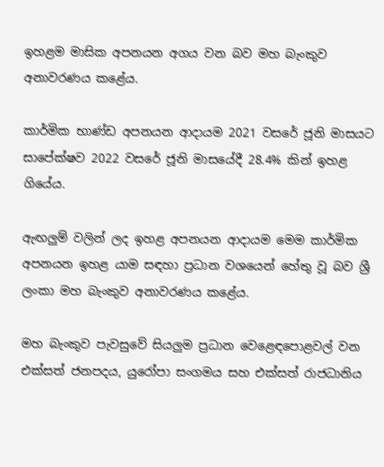ඉහළම මාසික අපනයන අගය වන බව මහ බැංකුව අනාවරණය කළේය.

කාර්මික භාණ්ඩ අපනයන ආදායම 2021 වසරේ ජූනි මාසයට සාපේක්ෂව 2022 වසරේ ජූනි මාසයේදී 28.4% කින් ඉහළ ගියේය.

ඇඟලුම් වලින් ලද ඉහළ අපනයන ආදායම මෙම කාර්මික අපනයන ඉහළ යාම සඳහා ප්‍රධාන වශයෙන් හේතු වූ බව ශ්‍රී ලංකා මහ බැංකුව අනාවරණය කළේය.

මහ බැංකුව පැවසුවේ සියලුම ප්‍රධාන වෙළෙඳපොළවල් වන එක්සත් ජනපදය, යුරෝපා සංගමය සහ එක්සත් රාජධානිය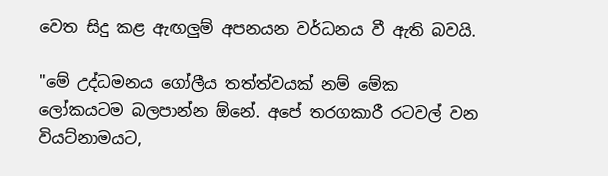වෙත සිදු කළ ඇඟලුම් අපනයන වර්ධනය වී ඇති බවයි.

"මේ උද්ධමනය ගෝලීය තත්ත්වයක් නම් මේක ලෝකයටම බලපාන්න ඕනේ. අපේ තරගකාරී රටවල් වන වියට්නාමයට,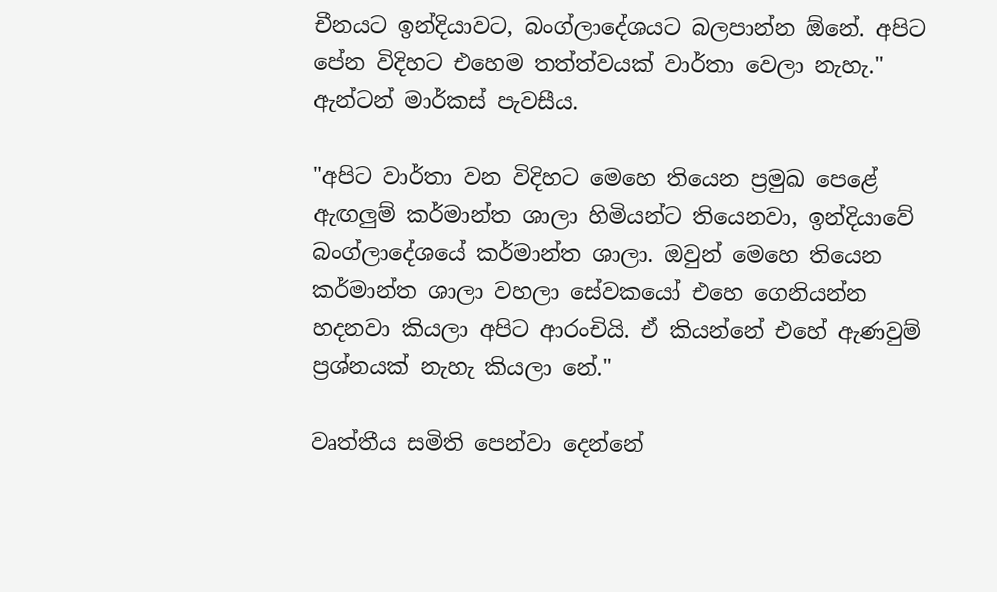චීනයට ඉන්දියාවට, බංග්ලාදේශයට බලපාන්න ඕනේ. අපිට පේන විදිහට එහෙම තත්ත්වයක් වාර්තා වෙලා නැහැ." ඇන්ටන් මාර්කස් පැවසීය.

"අපිට වාර්තා වන විදිහට මෙහෙ තියෙන ප්‍රමුඛ පෙළේ ඇඟලුම් කර්මාන්ත ශාලා හිමියන්ට තියෙනවා, ඉන්දියාවේ බංග්ලාදේශයේ කර්මාන්ත ශාලා. ඔවුන් මෙහෙ තියෙන කර්මාන්ත ශාලා වහලා සේවකයෝ එහෙ ගෙනියන්න හදනවා කියලා අපිට ආරංචියි. ඒ කියන්නේ එහේ ඇණවුම් ප්‍රශ්නයක් නැහැ කියලා නේ."

වෘත්තීය සමිති පෙන්වා දෙන්නේ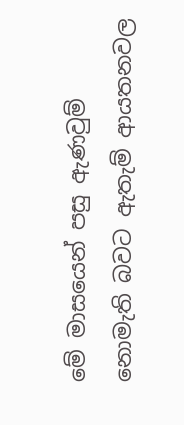මේ මාසයෙන් පසු ඇණවුම් නොමැති බවට ඇතැම් ආයතනවල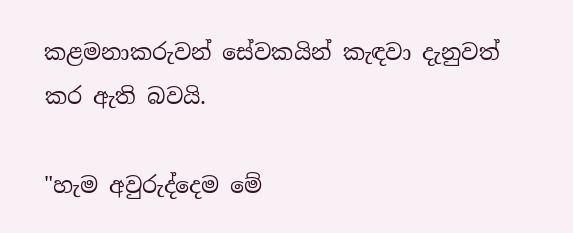කළමනාකරුවන් සේවකයින් කැඳවා දැනුවත් කර ඇති බවයි.

"හැම අවුරුද්දෙම මේ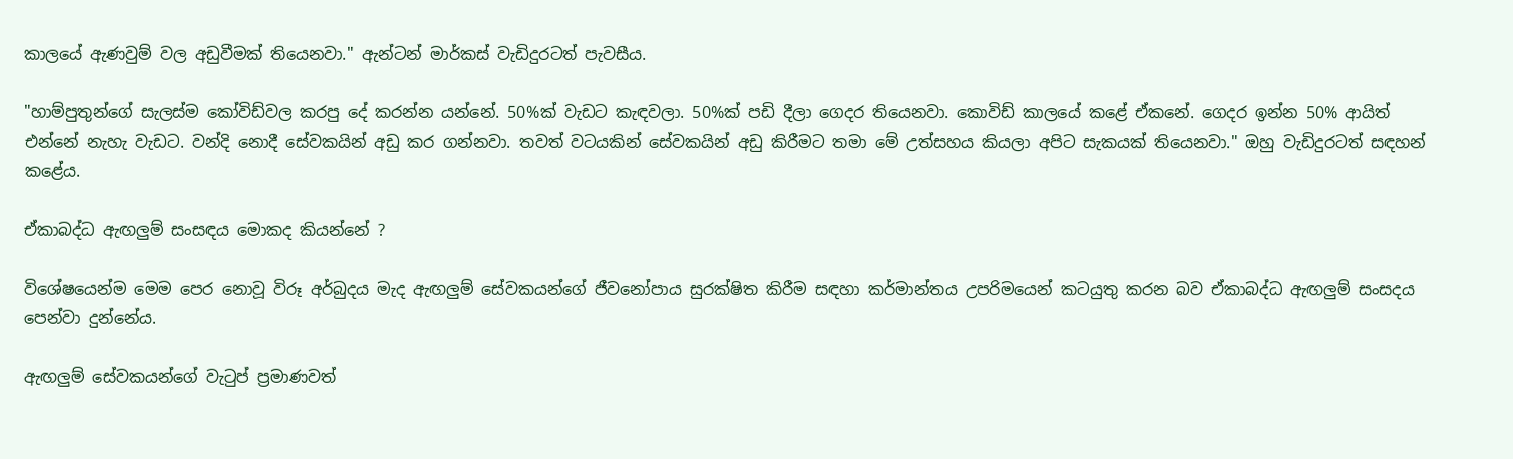කාලයේ ඇණවුම් වල අඩුවීමක් තියෙනවා." ඇන්ටන් මාර්කස් වැඩිදුරටත් පැවසීය.

"හාම්පුතුන්ගේ සැලස්ම කෝවිඩ්වල කරපු දේ කරන්න යන්නේ. 50%ක් වැඩට කැඳවලා. 50%ක් පඩි දීලා ගෙදර තියෙනවා. කොවිඩ් කාලයේ කළේ ඒකනේ. ගෙදර ඉන්න 50% ආයිත් එන්නේ නැහැ වැඩට. වන්දි නොදී සේවකයින් අඩු කර ගන්නවා. තවත් වටයකින් සේවකයින් අඩු කිරීමට තමා මේ උත්සහය කියලා අපිට සැකයක් තියෙනවා." ඔහු වැඩිදුරටත් සඳහන් කළේය.

ඒකාබද්ධ ඇඟලුම් සංසඳය මොකද කියන්නේ ?

විශේෂයෙන්ම මෙම පෙර නොවූ විරූ අර්බුදය මැද ඇඟලුම් සේවකයන්ගේ ජීවනෝපාය සුරක්ෂිත කිරීම සඳහා කර්මාන්තය උපරිමයෙන් කටයුතු කරන බව ඒකාබද්ධ ඇඟලුම් සංසදය පෙන්වා දුන්නේය.

ඇඟලුම් සේවකයන්ගේ වැටුප් ප්‍රමාණවත්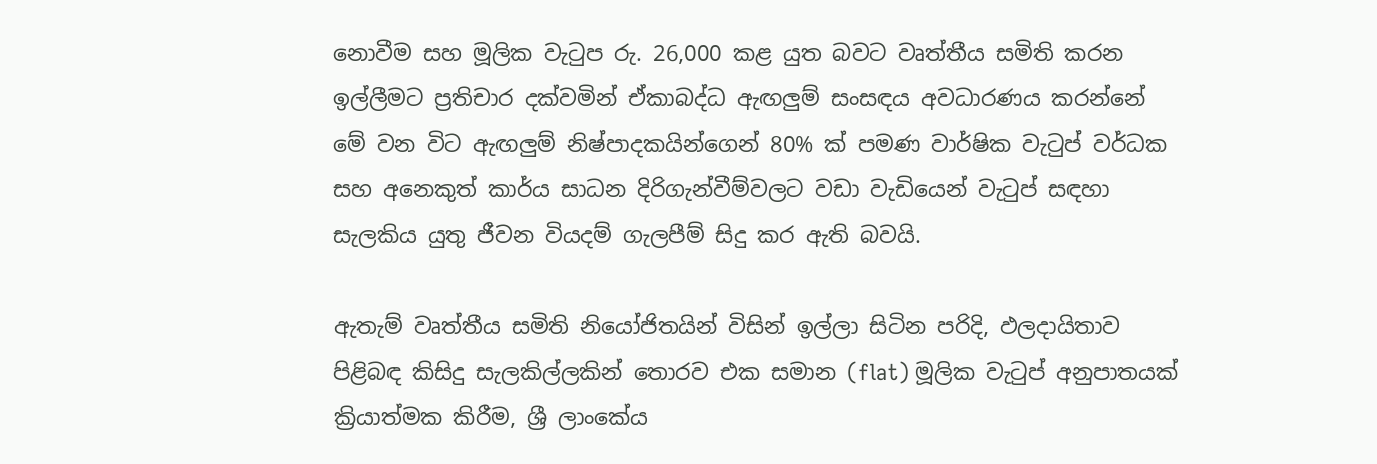නොවීම සහ මූලික වැටුප රු. 26,000 කළ යුත බවට වෘත්තීය සමිති කරන ඉල්ලීමට ප්‍රතිචාර දක්වමින් ඒකාබද්ධ ඇඟලුම් සංසඳය අවධාරණය කරන්නේ මේ වන විට ඇඟලුම් නිෂ්පාදකයින්ගෙන් 80% ක් පමණ වාර්ෂික වැටුප් වර්ධක සහ අනෙකුත් කාර්ය සාධන දිරිගැන්වීම්වලට වඩා වැඩියෙන් වැටුප් සඳහා සැලකිය යුතු ජීවන වියදම් ගැලපීම් සිදු කර ඇති බවයි.

ඇතැම් වෘත්තීය සමිති නියෝජිතයින් විසින් ඉල්ලා සිටින පරිදි, ඵලදායිතාව පිළිබඳ කිසිදු සැලකිල්ලකින් තොරව එක සමාන (flat) මූලික වැටුප් අනුපාතයක් ක්‍රියාත්මක කිරීම, ශ්‍රී ලාංකේය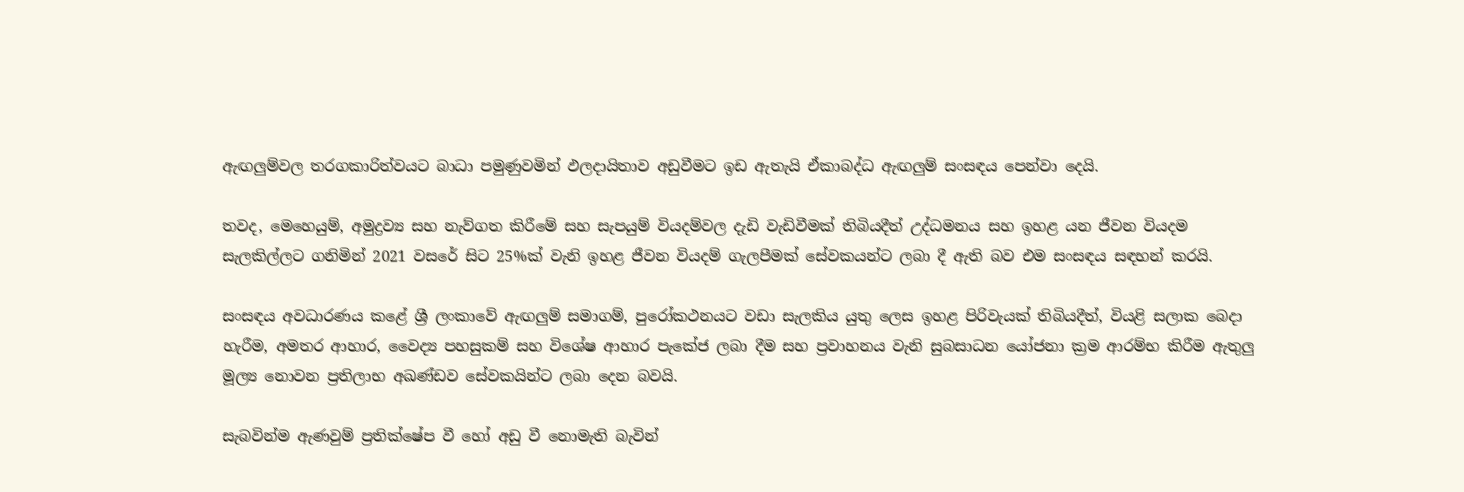ඇඟලුම්වල තරගකාරිත්වයට බාධා පමුණුවමින් ඵලදායිතාව අඩුවීමට ඉඩ ඇතැයි ඒකාබද්ධ ඇඟලුම් සංසඳය පෙන්වා දෙයි.

තවද, මෙහෙයුම්, අමුද්‍රව්‍ය සහ නැව්ගත කිරීමේ සහ සැපයුම් වියදම්වල දැඩි වැඩිවීමක් තිබියදීත් උද්ධමනය සහ ඉහළ යන ජීවන වියදම සැලකිල්ලට ගනිමින් 2021 වසරේ සිට 25%ක් වැනි ඉහළ ජීවන වියදම් ගැලපීමක් සේවකයන්ට ලබා දී ඇති බව එම සංසඳය සඳහන් කරයි.

සංසඳය අවධාරණය කළේ ශ්‍රී ලංකාවේ ඇඟලුම් සමාගම්, පුරෝකථනයට වඩා සැලකිය යුතු ලෙස ඉහළ පිරිවැයක් තිබියදීත්, වියළි සලාක බෙදා හැරීම, අමතර ආහාර, වෛද්‍ය පහසුකම් සහ විශේෂ ආහාර පැකේජ ලබා දීම සහ ප්‍රවාහනය වැනි සුබසාධන යෝජනා ක්‍රම ආරම්භ කිරීම ඇතුලු මූල්‍ය නොවන ප්‍රතිලාභ අඛණ්ඩව සේවකයින්ට ලබා දෙන බවයි.

සැබවින්ම ඇණවුම් ප්‍රතික්ෂේප වී හෝ අඩු වී නොමැති බැවින්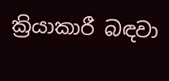ක්‍රියාකාරී බඳවා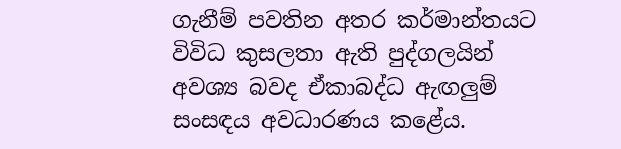ගැනීම් පවතින අතර කර්මාන්තයට විවිධ කුසලතා ඇති පුද්ගලයින් අවශ්‍ය බවද ඒකාබද්ධ ඇඟලුම් සංසඳය අවධාරණය කළේය.